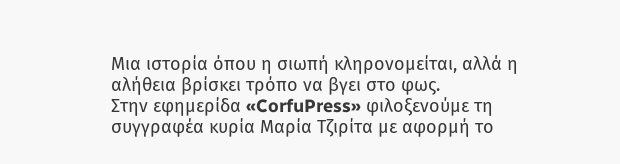Μια ιστορία όπου η σιωπή κληρονομείται, αλλά η αλήθεια βρίσκει τρόπο να βγει στο φως.
Στην εφημερίδα «CorfuPress» φιλοξενούμε τη συγγραφέα κυρία Μαρία Τζιρίτα με αφορμή το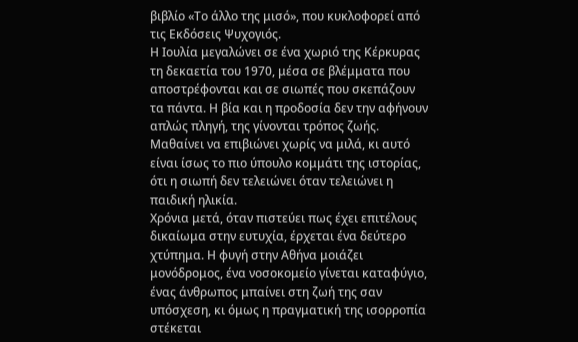βιβλίο «Το άλλο της μισό», που κυκλοφορεί από τις Εκδόσεις Ψυχογιός.
Η Ιουλία μεγαλώνει σε ένα χωριό της Κέρκυρας τη δεκαετία του 1970, μέσα σε βλέμματα που αποστρέφονται και σε σιωπές που σκεπάζουν τα πάντα. Η βία και η προδοσία δεν την αφήνουν απλώς πληγή, της γίνονται τρόπος ζωής. Μαθαίνει να επιβιώνει χωρίς να μιλά, κι αυτό είναι ίσως το πιο ύπουλο κομμάτι της ιστορίας, ότι η σιωπή δεν τελειώνει όταν τελειώνει η παιδική ηλικία.
Χρόνια μετά, όταν πιστεύει πως έχει επιτέλους δικαίωμα στην ευτυχία, έρχεται ένα δεύτερο χτύπημα. Η φυγή στην Αθήνα μοιάζει μονόδρομος, ένα νοσοκομείο γίνεται καταφύγιο, ένας άνθρωπος μπαίνει στη ζωή της σαν υπόσχεση, κι όμως η πραγματική της ισορροπία στέκεται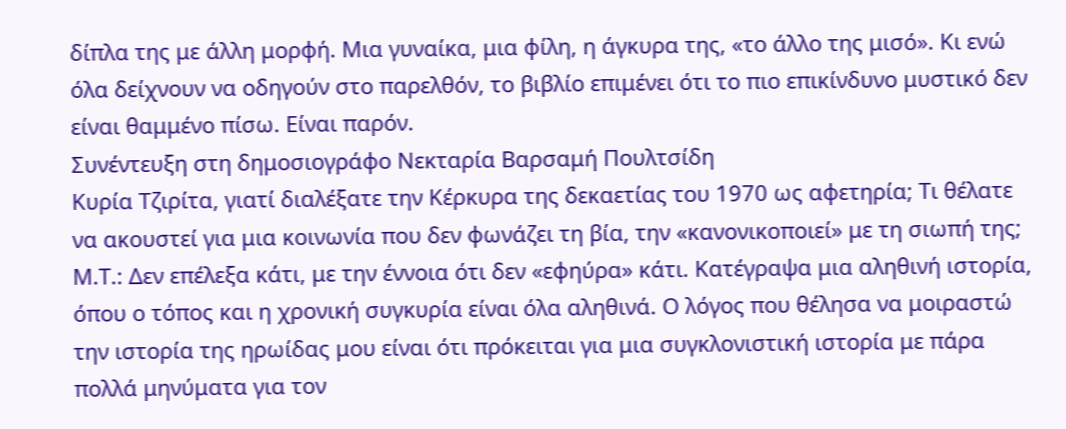δίπλα της με άλλη μορφή. Μια γυναίκα, μια φίλη, η άγκυρα της, «το άλλο της μισό». Κι ενώ όλα δείχνουν να οδηγούν στο παρελθόν, το βιβλίο επιμένει ότι το πιο επικίνδυνο μυστικό δεν είναι θαμμένο πίσω. Είναι παρόν.
Συνέντευξη στη δημοσιογράφο Νεκταρία Βαρσαμή Πουλτσίδη
Κυρία Τζιρίτα, γιατί διαλέξατε την Κέρκυρα της δεκαετίας του 1970 ως αφετηρία; Τι θέλατε να ακουστεί για μια κοινωνία που δεν φωνάζει τη βία, την «κανονικοποιεί» με τη σιωπή της;
Μ.Τ.: Δεν επέλεξα κάτι, με την έννοια ότι δεν «εφηύρα» κάτι. Κατέγραψα μια αληθινή ιστορία, όπου ο τόπος και η χρονική συγκυρία είναι όλα αληθινά. Ο λόγος που θέλησα να μοιραστώ την ιστορία της ηρωίδας μου είναι ότι πρόκειται για μια συγκλονιστική ιστορία με πάρα πολλά μηνύματα για τον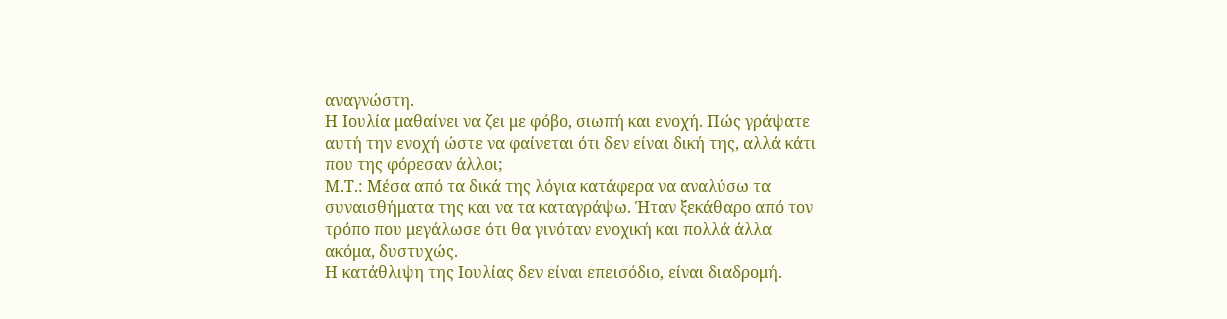αναγνώστη.
Η Ιουλία μαθαίνει να ζει με φόβο, σιωπή και ενοχή. Πώς γράψατε αυτή την ενοχή ώστε να φαίνεται ότι δεν είναι δική της, αλλά κάτι που της φόρεσαν άλλοι;
Μ.Τ.: Μέσα από τα δικά της λόγια κατάφερα να αναλύσω τα συναισθήματα της και να τα καταγράψω. Ήταν ξεκάθαρο από τον τρόπο που μεγάλωσε ότι θα γινόταν ενοχική και πολλά άλλα ακόμα, δυστυχώς.
Η κατάθλιψη της Ιουλίας δεν είναι επεισόδιο, είναι διαδρομή.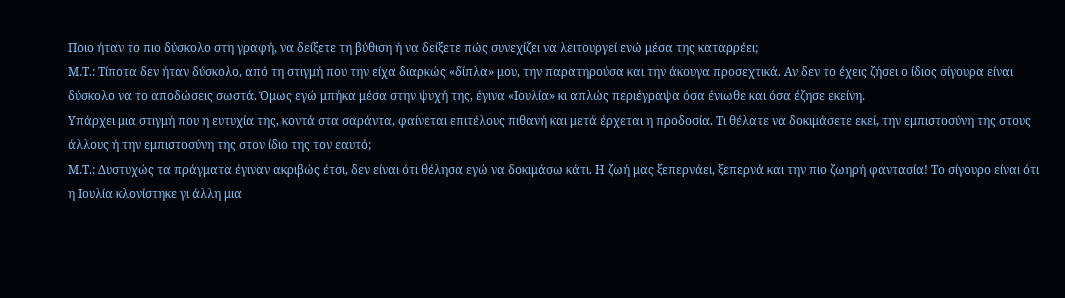Ποιο ήταν το πιο δύσκολο στη γραφή, να δείξετε τη βύθιση ή να δείξετε πώς συνεχίζει να λειτουργεί ενώ μέσα της καταρρέει;
Μ.Τ.: Τίποτα δεν ήταν δύσκολο, από τη στιγμή που την είχα διαρκώς «δίπλα» μου, την παρατηρούσα και την άκουγα προσεχτικά. Αν δεν το έχεις ζήσει ο ίδιος σίγουρα είναι δύσκολο να το αποδώσεις σωστά. Όμως εγώ μπήκα μέσα στην ψυχή της, έγινα «Ιουλία» κι απλώς περιέγραψα όσα ένιωθε και όσα έζησε εκείνη.
Υπάρχει μια στιγμή που η ευτυχία της, κοντά στα σαράντα, φαίνεται επιτέλους πιθανή και μετά έρχεται η προδοσία. Τι θέλατε να δοκιμάσετε εκεί, την εμπιστοσύνη της στους άλλους ή την εμπιστοσύνη της στον ίδιο της τον εαυτό;
Μ.Τ.: Δυστυχώς τα πράγματα έγιναν ακριβώς έτσι, δεν είναι ότι θέλησα εγώ να δοκιμάσω κάτι. Η ζωή μας ξεπερνάει, ξεπερνά και την πιο ζωηρή φαντασία! Το σίγουρο είναι ότι η Ιουλία κλονίστηκε γι άλλη μια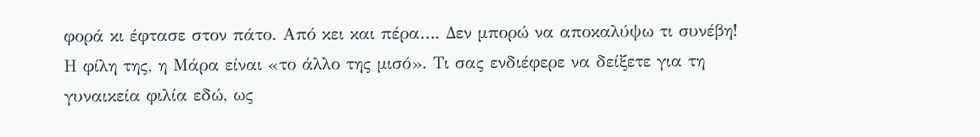φορά κι έφτασε στον πάτο. Από κει και πέρα…. Δεν μπορώ να αποκαλύψω τι συνέβη!
Η φίλη της, η Μάρα είναι «το άλλο της μισό». Τι σας ενδιέφερε να δείξετε για τη γυναικεία φιλία εδώ, ως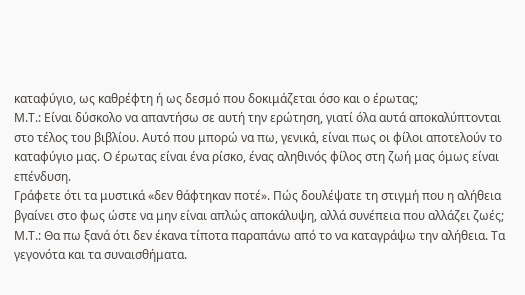καταφύγιο, ως καθρέφτη ή ως δεσμό που δοκιμάζεται όσο και ο έρωτας;
Μ.Τ.: Είναι δύσκολο να απαντήσω σε αυτή την ερώτηση, γιατί όλα αυτά αποκαλύπτονται στο τέλος του βιβλίου. Αυτό που μπορώ να πω, γενικά, είναι πως οι φίλοι αποτελούν το καταφύγιο μας. Ο έρωτας είναι ένα ρίσκο, ένας αληθινός φίλος στη ζωή μας όμως είναι επένδυση.
Γράφετε ότι τα μυστικά «δεν θάφτηκαν ποτέ». Πώς δουλέψατε τη στιγμή που η αλήθεια βγαίνει στο φως ώστε να μην είναι απλώς αποκάλυψη, αλλά συνέπεια που αλλάζει ζωές;
Μ.Τ.: Θα πω ξανά ότι δεν έκανα τίποτα παραπάνω από το να καταγράψω την αλήθεια. Τα γεγονότα και τα συναισθήματα.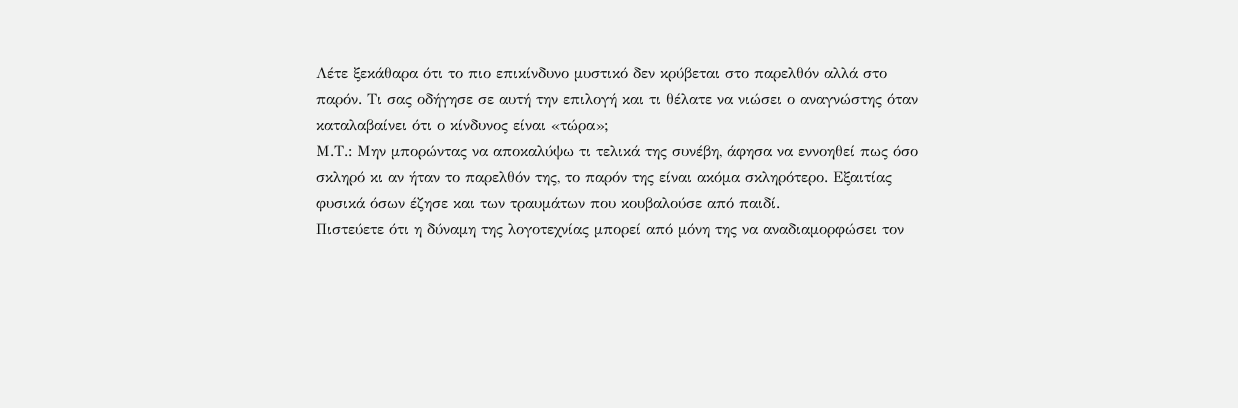Λέτε ξεκάθαρα ότι το πιο επικίνδυνο μυστικό δεν κρύβεται στο παρελθόν αλλά στο παρόν. Τι σας οδήγησε σε αυτή την επιλογή και τι θέλατε να νιώσει ο αναγνώστης όταν καταλαβαίνει ότι ο κίνδυνος είναι «τώρα»;
Μ.Τ.: Μην μπορώντας να αποκαλύψω τι τελικά της συνέβη, άφησα να εννοηθεί πως όσο σκληρό κι αν ήταν το παρελθόν της, το παρόν της είναι ακόμα σκληρότερο. Εξαιτίας φυσικά όσων έζησε και των τραυμάτων που κουβαλούσε από παιδί.
Πιστεύετε ότι η δύναμη της λογοτεχνίας μπορεί από μόνη της να αναδιαμορφώσει τον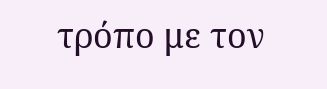τρόπο με τον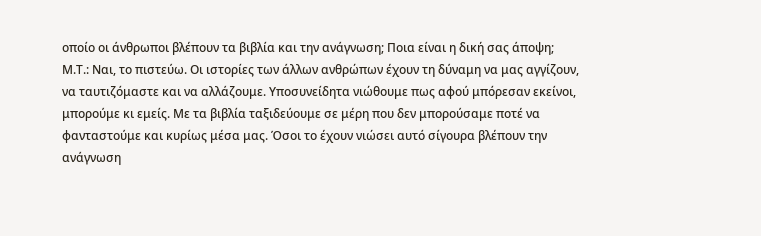οποίο οι άνθρωποι βλέπουν τα βιβλία και την ανάγνωση; Ποια είναι η δική σας άποψη;
Μ.Τ.: Ναι, το πιστεύω. Οι ιστορίες των άλλων ανθρώπων έχουν τη δύναμη να μας αγγίζουν, να ταυτιζόμαστε και να αλλάζουμε. Υποσυνείδητα νιώθουμε πως αφού μπόρεσαν εκείνοι, μπορούμε κι εμείς. Με τα βιβλία ταξιδεύουμε σε μέρη που δεν μπορούσαμε ποτέ να φανταστούμε και κυρίως μέσα μας. Όσοι το έχουν νιώσει αυτό σίγουρα βλέπουν την ανάγνωση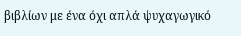βιβλίων με ένα όχι απλά ψυχαγωγικό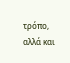τρόπο, αλλά και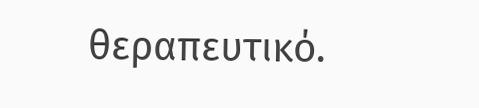θεραπευτικό.